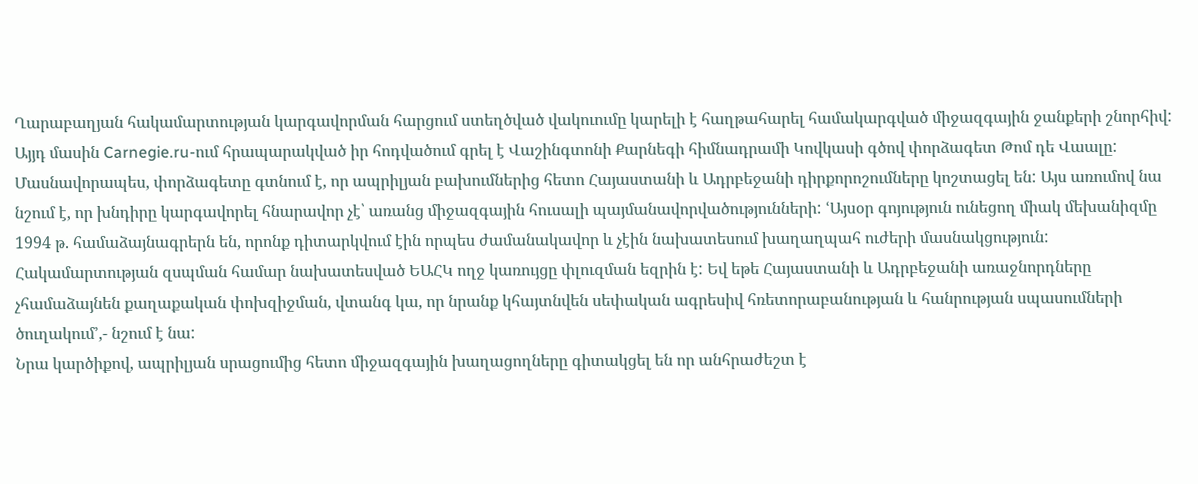Ղարաբաղյան հակամարտության կարգավորման հարցում ստեղծված վակուումը կարելի է հաղթահարել համակարգված միջազգային ջանքերի շնորհիվ: Այյդ մասին Carnegie.ru-ում հրապարակված իր հոդվածում գրել է Վաշինգտոնի Քարնեգի հիմնադրամի Կովկասի գծով փորձագետ Թոմ դե Վաալը:
Մասնավորապես, փորձագետը գտնում է, որ ապրիլյան բախումներից հետո Հայաստանի և Ադրբեջանի դիրքորոշումները կոշտացել են: Այս առումով նա նշում է, որ խնդիրը կարգավորել հնարավոր չէ՝ առանց միջազգային հուսալի պայմանավորվածությունների: ՙԱյսօր գոյություն ունեցող միակ մեխանիզմը 1994 թ. համաձայնագրերն են, որոնք դիտարկվում էին որպես ժամանակավոր և չէին նախատեսում խաղաղպահ ուժերի մասնակցություն: Հակամարտության զսպման համար նախատեսված ԵԱՀԿ ողջ կառույցը փլուզման եզրին է: Եվ եթե Հայաստանի և Ադրբեջանի առաջնորդները չհամաձայնեն քաղաքական փոխզիջման, վտանգ կա, որ նրանք կհայտնվեն սեփական ագրեսիվ հռետորաբանության և հանրության սպասումների ծուղակում՚,- նշում է նա:
Նրա կարծիքով, ապրիլյան սրացումից հետո միջազգային խաղացողները գիտակցել են որ անհրաժեշտ է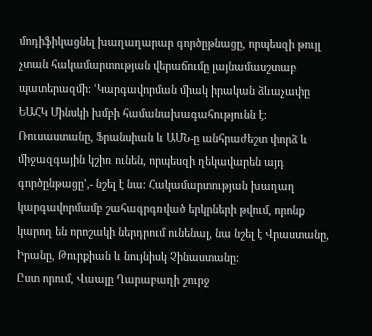մոդիֆիկացնել խաղաղարար գործըթնացը, որպեսզի թույլ չտան հակամարտության վերաճումը լայնամասշտաբ պատերազմի: ՙԿարգավորման միակ իրական ձևաչափը ԵԱՀԿ Մինսկի խմբի համանախագահությունն է: Ռուսաստանը, Ֆրանսիան և ԱՄՆ-ը անհրաժեշտ փորձ և միջազգային կշիռ ունեն, որպեսզի ղեկավարեն այդ գործընթացը՚,- նշել է նա: Հակամարտության խաղաղ կարգավորմամբ շահագրգռված երկրների թվում, որոնք կարող են որոշակի ներդրում ունենալ, նա նշել է Վրաստանը, Իրանը, Թուրքիան և նույնիսկ Չինաստանը:
Ըստ որում, Վաալը Ղարաբաղի շուրջ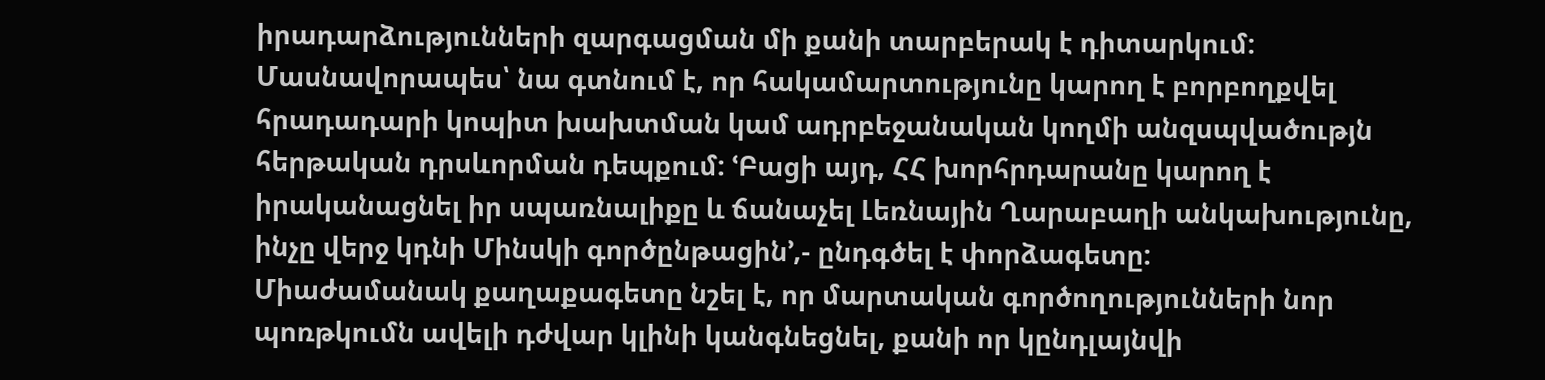իրադարձությունների զարգացման մի քանի տարբերակ է դիտարկում: Մասնավորապես՝ նա գտնում է, որ հակամարտությունը կարող է բորբողքվել հրադադարի կոպիտ խախտման կամ ադրբեջանական կողմի անզսպվածությն հերթական դրսևորման դեպքում: ՙԲացի այդ, ՀՀ խորհրդարանը կարող է իրականացնել իր սպառնալիքը և ճանաչել Լեռնային Ղարաբաղի անկախությունը, ինչը վերջ կդնի Մինսկի գործընթացին՚,- ընդգծել է փորձագետը:
Միաժամանակ քաղաքագետը նշել է, որ մարտական գործողությունների նոր պոռթկումն ավելի դժվար կլինի կանգնեցնել, քանի որ կընդլայնվի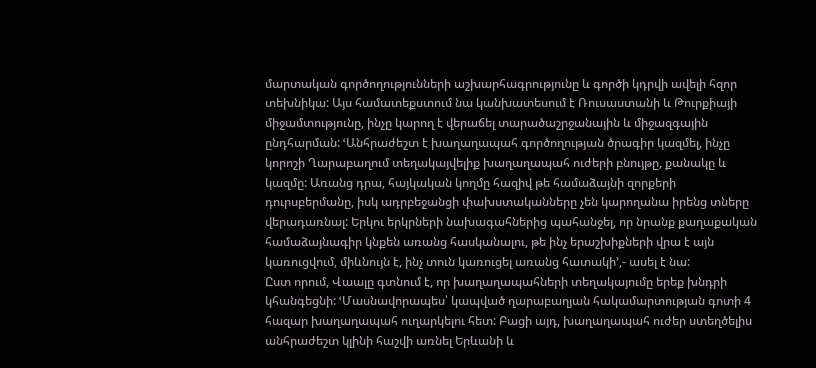մարտական գործողությունների աշխարհագրությունը և գործի կդրվի ավելի հզոր տեխնիկա: Այս համատեքստում նա կանխատեսում է Ռուսաստանի և Թուրքիայի միջամտությունը, ինչը կարող է վերաճել տարածաշրջանային և միջազգային ընդհարման: ՙԱնհրաժեշտ է խաղաղապահ գործողության ծրագիր կազմել, ինչը կորոշի Ղարաբաղում տեղակայվելիք խաղաղապահ ուժերի բնույթը, քանակը և կազմը: Առանց դրա, հայկական կողմը հազիվ թե համաձայնի զորքերի դուրսբերմանը, իսկ ադրբեջանցի փախստականները չեն կարողանա իրենց տները վերադառնալ: Երկու երկրների նախագահներից պահանջել, որ նրանք քաղաքական համաձայնագիր կնքեն առանց հասկանալու, թե ինչ երաշխիքների վրա է այն կառուցվում, միևնույն է, ինչ տուն կառուցել առանց հատակի՚,- ասել է նա:
Ըստ որում, Վաալը գտնում է, որ խաղաղապահների տեղակայումը երեք խնդրի կհանգեցնի: ՙՄասնավորապես՝ կապված ղարաբաղյան հակամարտության գոտի 4 հազար խաղաղապահ ուղարկելու հետ: Բացի այդ, խաղաղապահ ուժեր ստեղծելիս անհրաժեշտ կլինի հաշվի առնել Երևանի և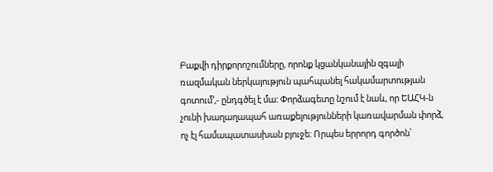Բաքվի դիրքորոշումները, որոնք կցանկանային զգալի ռազմական ներկայություն պահպանել հակամարտության գոտում՚,- ընդգծել է մա: Փորձագետը նշում է նաև, որ ԵԱՀԿ-ն չունի խաղաղապահ առաքելությունների կառավարման փորձ, ոչ էլ համապատասխան բյուջե: Որպես երրորդ գործոն՝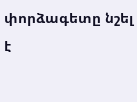փորձագետը նշել է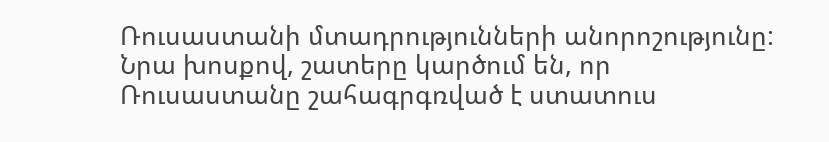Ռուսաստանի մտադրությունների անորոշությունը: Նրա խոսքով, շատերը կարծում են, որ Ռուսաստանը շահագրգռված է ստատուս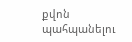քվոն պահպանելու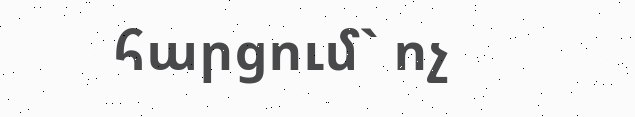հարցում` ոչ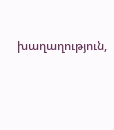խաղաղություն,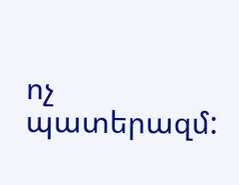ոչ պատերազմ: